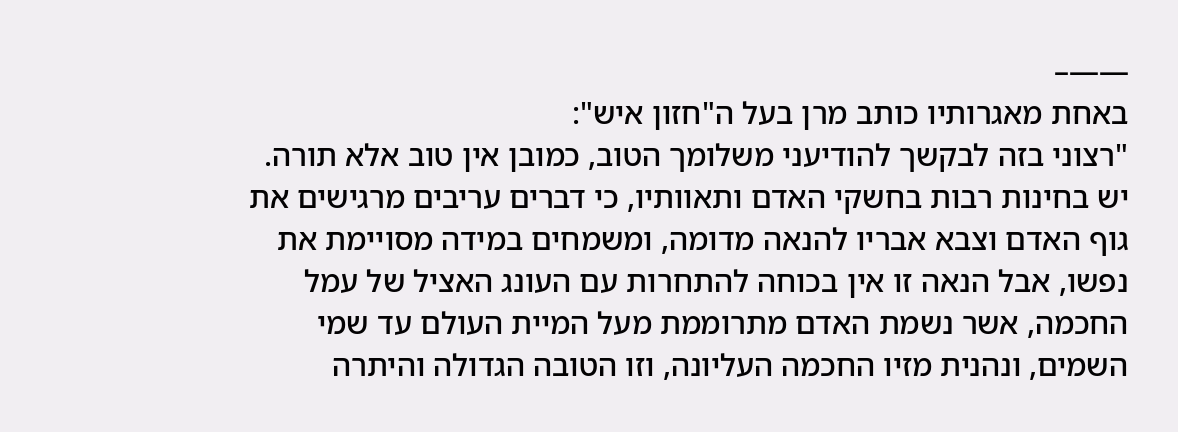——–
באחת מאגרותיו כותב מרן בעל ה"חזון איש":
"רצוני בזה לבקשך להודיעני משלומך הטוב, כמובן אין טוב אלא תורה. יש בחינות רבות בחשקי האדם ותאוותיו, כי דברים עריבים מרגישים את גוף האדם וצבא אבריו להנאה מדומה, ומשמחים במידה מסויימת את נפשו, אבל הנאה זו אין בכוחה להתחרות עם העונג האציל של עמל החכמה, אשר נשמת האדם מתרוממת מעל המיית העולם עד שמי השמים, ונהנית מזיו החכמה העליונה, וזו הטובה הגדולה והיתרה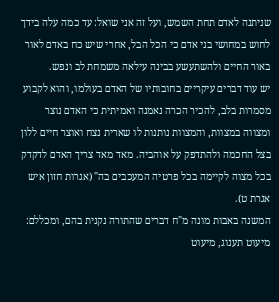שניתנה לאדם תחת השמש, ועל זה אני שואל: עד כמה עלה בידך לחוש במחושי בני אדם כי הכל הבל, אחרי שיש כח באדם לאור באור החיים ולהשתעשע בבינה עילאה משמחת לב ונפש.
יש עוד דברים עיקריים בחובותיו של האדם בעולמו, והוא לקבוע מסמרות בלב, להכיר הכרה נאמנה ואמיתית כי האדם נוצר ומצווה במצוות, והמצוות נותנות לו שארית נצח ואוצר חיים ללון בצל החכמה ולהתדפק על אוהביה. מאד מאד צריך האדם לדקדק בכל מצוה לקיימה בכל פרטיה המעכבים בה" (אגרות חזון איש אגרת ט).
המשנה באבות מונה מ"ח דברים שהתורה נקנית בהם, ומכללם: מיעוט תענוג, מיעוט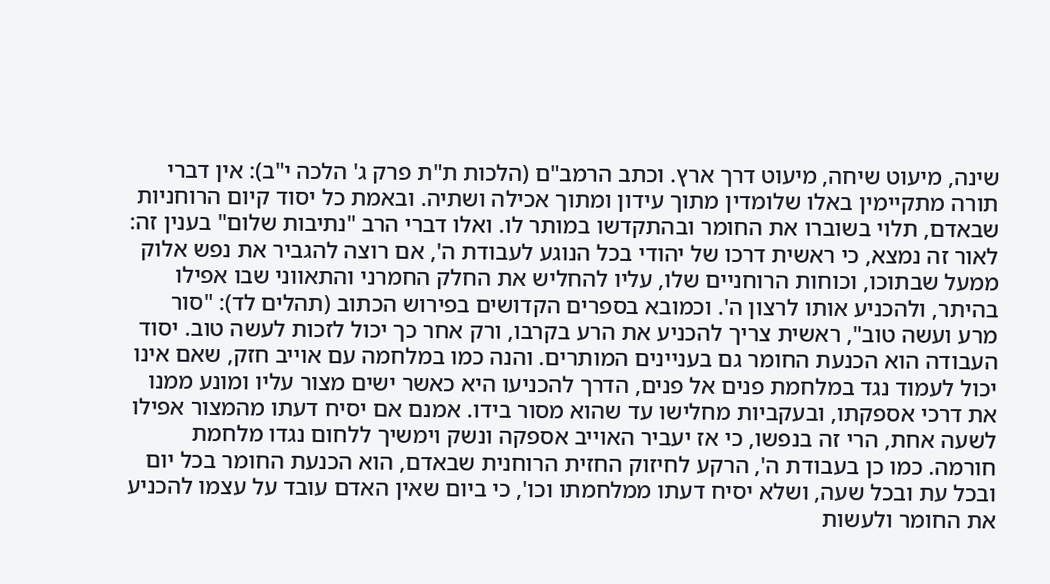שינה, מיעוט שיחה, מיעוט דרך ארץ. וכתב הרמב"ם (הלכות ת"ת פרק ג' הלכה י"ב): אין דברי תורה מתקיימין באלו שלומדין מתוך עידון ומתוך אכילה ושתיה. ובאמת כל יסוד קיום הרוחניות שבאדם, תלוי בשוברו את החומר ובהתקדשו במותר לו. ואלו דברי הרב "נתיבות שלום" בענין זה:
לאור זה נמצא, כי ראשית דרכו של יהודי בכל הנוגע לעבודת ה', אם רוצה להגביר את נפש אלוק ממעל שבתוכו, וכוחות הרוחניים שלו, עליו להחליש את החלק החמרני והתאווני שבו אפילו בהיתר, ולהכניע אותו לרצון ה'. וכמובא בספרים הקדושים בפירוש הכתוב (תהלים לד): "סור מרע ועשה טוב", ראשית צריך להכניע את הרע בקרבו, ורק אחר כך יכול לזכות לעשה טוב. יסוד העבודה הוא הכנעת החומר גם בעניינים המותרים. והנה כמו במלחמה עם אוייב חזק, שאם אינו יכול לעמוד נגד במלחמת פנים אל פנים, הדרך להכניעו היא כאשר ישים מצור עליו ומונע ממנו את דרכי אספקתו, ובעקביות מחלישו עד שהוא מסור בידו. אמנם אם יסיח דעתו מהמצור אפילו לשעה אחת, הרי זה בנפשו, כי אז יעביר האוייב אספקה ונשק וימשיך ללחום נגדו מלחמת חורמה. כמו כן בעבודת ה', הרקע לחיזוק החזית הרוחנית שבאדם, הוא הכנעת החומר בכל יום ובכל עת ובכל שעה, ושלא יסיח דעתו ממלחמתו וכו', כי ביום שאין האדם עובד על עצמו להכניע את החומר ולעשות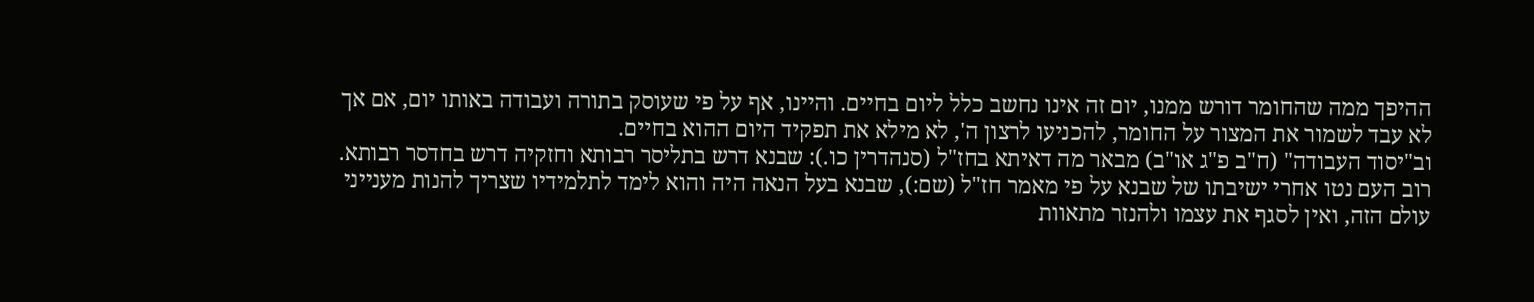ההיפך ממה שהחומר דורש ממנו, יום זה אינו נחשב כלל ליום בחיים. והיינו, אף על פי שעוסק בתורה ועבודה באותו יום, אם אך לא עבד לשמור את המצור על החומר, להכניעו לרצון ה', לא מילא את תפקיד היום ההוא בחיים.
וב"יסוד העבודה" (ח"ב פ"ג או"ב) מבאר מה דאיתא בחז"ל (סנהדרין כו.): שבנא דרש בתליסר רבותא וחזקיה דרש בחדסר רבותא. רוב העם נטו אחרי ישיבתו של שבנא על פי מאמר חז"ל (שם:), שבנא בעל הנאה היה והוא לימד לתלמידיו שצריך להנות מענייני עולם הזה, ואין לסגף את עצמו ולהנזר מתאוות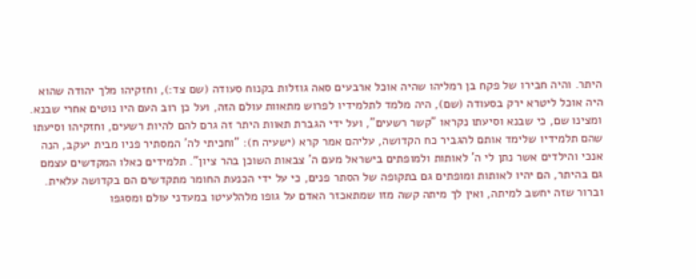היתר. והיה חבירו של פקח בן רמליהו שהיה אוכל ארבעים סאה גוזלות בקנוח סעודה (שם צד:), וחזקיהו מלך יהודה שהוא היה אוכל ליטרא ירק בסעודה (שם), היה מלמד לתלמידיו לפרוש מתאוות עולם הזה, ועל כן רוב העם היו נוטים אחרי שבנא. ומצינו שם, כי שבנא וסיעתו נקראו "קשר רשעים", ועל ידי הגברת תאוות היתר זה גרם להם להיות רשעים, וחזקיהו וסיעתו שהם תלמידיו שלימד אותם להגביר כח הקדושה, עליהם אמר קרא (ישעיה ח): "וחכיתי לה' המסתיר פניו מבית יעקב, הנה אנכי והילדים אשר נתן לי ה' לאותות ולמופתים בישראל מעם ה' צבאות השוכן בהר ציון". תלמידים כאלו המקדשים עצמם גם בהיתר, הם יהיו לאותות ומופתים גם בתקופה של הסתר פנים, כי על ידי הכנעת החומר מתקדשים הם בקדושה עלאית.
וברור שזה יחשב למיתה, ואין לך מיתה קשה מזו שמתאכזר האדם על גופו מלהלעיטו במעדני עולם ומסגפו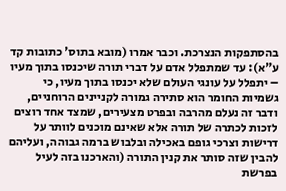בהסתפקות הנצרכת. וכבר אמרו (מובא בתוס' כתובות קד ע"א): עד שמתפלל אדם על דברי תורה שיכנסו בתוך מעיו – יתפלל על עונגי העולם שלא יכנסו בתוך מעיו, כי גשמיות החומר הוא סתירה גמורה לקניינים הרוחניים, ודבר זה נעלם מהרבה ובפרט מצעירים, שמצד אחד רוצים לזכות לכתרה של תורה אלא שאינם מוכנים לוותר על דרישות וצרכי גופם באכילה ובלבוש ברמה גבוהה, ועליהם להבין שזה סותר את קנין התורה (והארכנו בזה לעיל בפרשת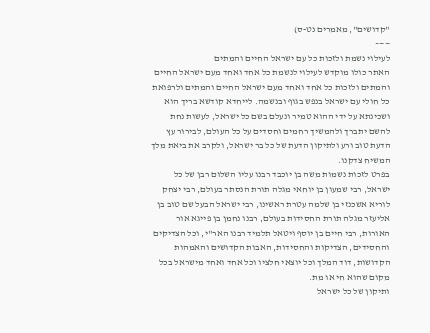"קדושים", מאמרים נט-ס)
——–
לעילוי נשמת ולזכות כל עם ישראל החיים והמתים
האתר כולו מוקדש לעילוי לנשמת כל אחד ואחד מעם ישראל החיים והמתים ולזכות כל אחד ואחד מעם ישראל החיים והמתים ולרפואת כל חולי עם ישראל בנפש בגוף ובנשמה. לייחדא קודשא בריך הוא ושכינתא על ידי ההוא טמיר ונעלם בשם כל ישראל, לעשות נחת להשם יתברך ולהמשיך רחמים וחסדים על כל העולם, לבירור עץ הדעת טוב ורע ולתיקון הדעת של כל בר ישראל, ולקרב את ביאת מלך המשיח צדקנו.
בפרט לזכות נשמות משה בן יוכבד רבנו עליו השלום רבן של כל ישראל, רבי שמעון בן יוחאי מגלה תורת הנסתר בעולם, רבי יצחק לוריא אשכנזי בן שלמה עטרת ראשינו, רבי ישראל הבעל שם טוב בן אליעזר מגלה תורת החסידות בעולם, רבנו נחמן בן פייגא אור האורות, רבי חיים בן יוסף ויטאל תלמיד רבנו האר"י, וכל הצדיקים והחסידים, הצדיקות והחסידות, האבות הקדושים והאמהות הקדושות, דוד המלך וכל יוצאי חלציו וכל אחד ואחד מישראל בכל מקום שהוא חי או מת.
ותיקון של כל ישראל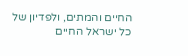החיים והמתים, ולפדיון של כל ישראל החיים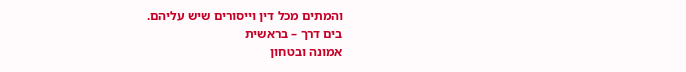והמתים מכל דין וייסורים שיש עליהם.
בים דרך – בראשית
אמונה ובטחון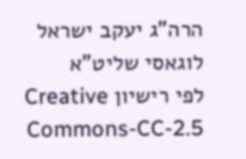הרה"ג יעקב ישראל לוגאסי שליט"א
לפי רישיון Creative Commons-CC-2.5